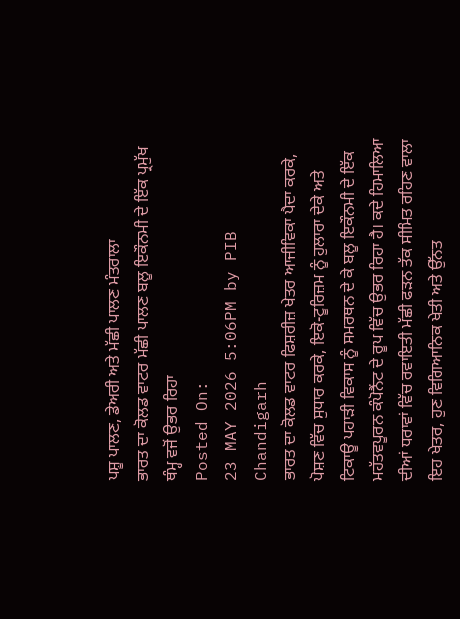ਪਸ਼ੂ ਪਾਲਣ, ਡੇਅਰੀ ਅਤੇ ਮੱਛੀ ਪਾਲਣ ਮੰਤਰਾਲਾ
ਭਾਰਤ ਦਾ ਕੋਲਡ ਵਾਟਰ ਮੱਛੀ ਪਾਲਣ ਬਲੂ ਇਕੌਨਮੀ ਦੇ ਇੱਕ ਪ੍ਰਮੁੱਖ ਥੰਮ੍ਹ ਵਜੋਂ ਉਭਰ ਰਿਹਾ
Posted On:
23 MAY 2026 5:06PM by PIB Chandigarh
ਭਾਰਤ ਦਾ ਕੋਲਡ ਵਾਟਰ ਫਿਸ਼ਰੀਜ਼ ਖੇਤਰ ਆਜੀਵਿਕਾ ਪੈਦਾ ਕਰਕੇ, ਪੋਸ਼ਣ ਵਿੱਚ ਸੁਧਾਰ ਕਰਕੇ, ਇਕੋ-ਟੂਰਿਜ਼ਮ ਨੂੰ ਹੁਲਾਰਾ ਦੇਕੇ ਅਤੇ ਟਿਕਾਊ ਪਹਾੜੀ ਵਿਕਾਸ ਨੂੰ ਸਮਰਥਨ ਦੇ ਕੇ ਬਲੂ ਇਕੌਨਮੀ ਦੇ ਇੱਕ ਮਹੱਤਵਪੂਰਨ ਕੰਪੋਨੈਂਟ ਦੇ ਰੂਪ ਵਿੱਚ ਉਭਰ ਰਿਹਾ ਹੈ। ਕਦੇ ਹਿਮਾਲਿਆ ਦੀਆਂ ਧਰਾਵਾਂ ਵਿੱਚ ਰਵਾਇਤੀ ਮੱਛੀ ਫੜਨ ਤੱਕ ਸੀਮਿਤ ਰਹਿਣ ਵਾਲਾ ਇਹ ਖੇਤਰ, ਹੁਣ ਵਿਗਿਆਨਿਕ ਖੇਤੀ ਅਤੇ ਉੱਨਤ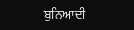ਬੁਨਿਆਦੀ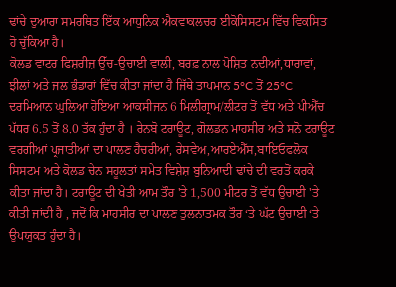ਢਾਂਚੇ ਦੁਆਰਾ ਸਮਰਥਿਤ ਇੱਕ ਆਧੁਨਿਕ ਐਕਵਾਕਲਚਰ ਈਕੋਸਿਸਟਮ ਵਿੱਚ ਵਿਕਸਿਤ ਹੋ ਚੁੱਕਿਆ ਹੈ।
ਕੋਲਡ ਵਾਟਰ ਫਿਸ਼ਰੀਜ਼ ਉੱਚ-ਉਚਾਈ ਵਾਲੀ, ਬਰਫ਼ ਨਾਲ ਪੋਸ਼ਿਤ ਨਦੀਆਂ,ਧਾਰਾਵਾਂ, ਝੀਲਾਂ ਅਤੇ ਜਲ ਭੰਡਾਰਾਂ ਵਿੱਚ ਕੀਤਾ ਜਾਂਦਾ ਹੈ ਜਿੱਥੇ ਤਾਪਮਾਨ 5°C ਤੋਂ 25°C ਦਰਮਿਆਨ ਘੁਲਿਆ ਹੋਇਆ ਆਕਸੀਜਨ 6 ਮਿਲੀਗ੍ਰਾਮ/ਲੀਟਰ ਤੋਂ ਵੱਧ ਅਤੇ ਪੀਐੱਚ ਪੱਧਰ 6.5 ਤੋਂ 8.0 ਤੱਕ ਹੁੰਦਾ ਹੈ । ਰੇਨਬੋ ਟਰਾਊਟ, ਗੋਲਡਨ ਮਾਹਸੀਰ ਅਤੇ ਸਨੋ ਟਰਾਊਟ ਵਰਗੀਆਂ ਪ੍ਰਜਾਤੀਆਂ ਦਾ ਪਾਲਣ ਹੈਚਰੀਆਂ, ਰੇਸਵੇਅ,ਆਰਏਐੱਸ,ਬਾਇਓਫਲੋਕ ਸਿਸਟਮ ਅਤੇ ਕੋਲਡ ਚੇਨ ਸਹੂਲਤਾਂ ਸਮੇਤ ਵਿਸ਼ੇਸ਼ ਬੁਨਿਆਦੀ ਢਾਂਚੇ ਦੀ ਵਰਤੋਂ ਕਰਕੇ ਕੀਤਾ ਜਾਂਦਾ ਹੈ। ਟਰਾਊਟ ਦੀ ਖੇਤੀ ਆਮ ਤੌਰ 'ਤੇ 1,500 ਮੀਟਰ ਤੋਂ ਵੱਧ ਉਚਾਈ 'ਤੇ ਕੀਤੀ ਜਾਂਦੀ ਹੈ , ਜਦੋਂ ਕਿ ਮਾਹਸੀਰ ਦਾ ਪਾਲਣ ਤੁਲਨਾਤਮਕ ਤੌਰ ‘ਤੇ ਘੱਟ ਉਚਾਈ ‘ਤੇ ਉਪਯੁਕਤ ਹੁੰਦਾ ਹੈ।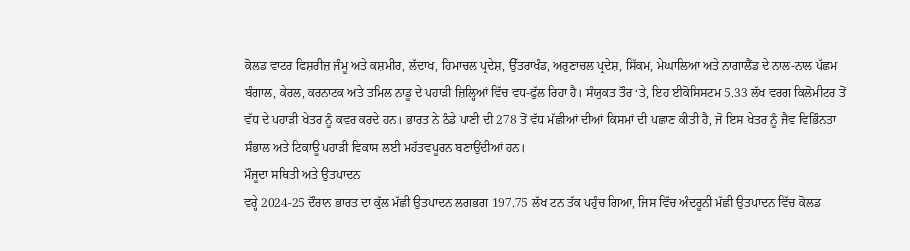ਕੋਲਡ ਵਾਟਰ ਫਿਸ਼ਰੀਜ਼ ਜੰਮੂ ਅਤੇ ਕਸ਼ਮੀਰ, ਲੱਦਾਖ, ਹਿਮਾਚਲ ਪ੍ਰਦੇਸ਼, ਉੱਤਰਾਖੰਡ, ਅਰੁਣਾਚਲ ਪ੍ਰਦੇਸ਼, ਸਿੱਕਮ, ਮੇਘਾਲਿਆ ਅਤੇ ਨਾਗਾਲੈਂਡ ਦੇ ਨਾਲ-ਨਾਲ ਪੱਛਮ ਬੰਗਾਲ, ਕੇਰਲ, ਕਰਨਾਟਕ ਅਤੇ ਤਮਿਲ ਨਾਡੂ ਦੇ ਪਹਾੜੀ ਜ਼ਿਲ੍ਹਿਆਂ ਵਿੱਚ ਵਧ-ਫੁੱਲ ਰਿਹਾ ਹੈ। ਸੰਯੁਕਤ ਤੌਰ ‘ਤੇ, ਇਹ ਈਕੋਸਿਸਟਮ 5.33 ਲੱਖ ਵਰਗ ਕਿਲੋਮੀਟਰ ਤੋਂ ਵੱਧ ਦੇ ਪਹਾੜੀ ਖੇਤਰ ਨੂੰ ਕਵਰ ਕਰਦੇ ਹਨ। ਭਾਰਤ ਨੇ ਠੰਡੇ ਪਾਣੀ ਦੀ 278 ਤੋਂ ਵੱਧ ਮੱਛੀਆਂ ਦੀਆਂ ਕਿਸਮਾਂ ਦੀ ਪਛਾਣ ਕੀਤੀ ਹੈ, ਜੋ ਇਸ ਖੇਤਰ ਨੂੰ ਜੈਵ ਵਿਭਿੰਨਤਾ ਸੰਭਾਲ ਅਤੇ ਟਿਕਾਊ ਪਹਾੜੀ ਵਿਕਾਸ ਲਈ ਮਹੱਤਵਪੂਰਨ ਬਣਾਉਂਦੀਆਂ ਹਨ।
ਮੌਜੂਦਾ ਸਥਿਤੀ ਅਤੇ ਉਤਪਾਦਨ
ਵਰ੍ਹੇ 2024-25 ਦੌਰਾਨ ਭਾਰਤ ਦਾ ਕੁੱਲ ਮੱਛੀ ਉਤਪਾਦਨ ਲਗਭਗ 197.75 ਲੱਖ ਟਨ ਤੱਕ ਪਹੁੰਚ ਗਿਆ, ਜਿਸ ਵਿੱਚ ਅੰਦਰੂਨੀ ਮੱਛੀ ਉਤਪਾਦਨ ਵਿੱਚ ਕੋਲਡ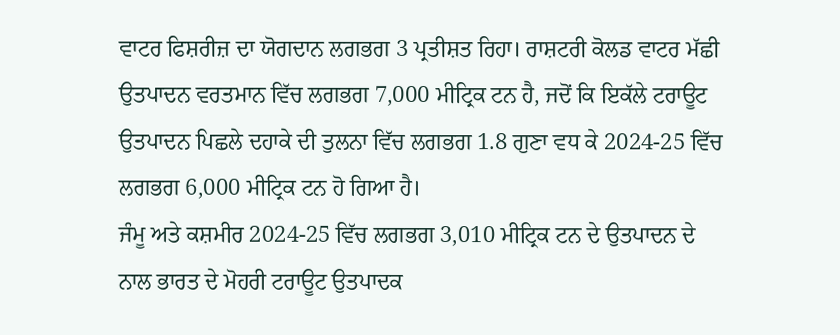ਵਾਟਰ ਫਿਸ਼ਰੀਜ਼ ਦਾ ਯੋਗਦਾਨ ਲਗਭਗ 3 ਪ੍ਰਤੀਸ਼ਤ ਰਿਹਾ। ਰਾਸ਼ਟਰੀ ਕੋਲਡ ਵਾਟਰ ਮੱਛੀ ਉਤਪਾਦਨ ਵਰਤਮਾਨ ਵਿੱਚ ਲਗਭਗ 7,000 ਮੀਟ੍ਰਿਕ ਟਨ ਹੈ, ਜਦੋਂ ਕਿ ਇਕੱਲੇ ਟਰਾਊਟ ਉਤਪਾਦਨ ਪਿਛਲੇ ਦਹਾਕੇ ਦੀ ਤੁਲਨਾ ਵਿੱਚ ਲਗਭਗ 1.8 ਗੁਣਾ ਵਧ ਕੇ 2024-25 ਵਿੱਚ ਲਗਭਗ 6,000 ਮੀਟ੍ਰਿਕ ਟਨ ਹੋ ਗਿਆ ਹੈ।
ਜੰਮੂ ਅਤੇ ਕਸ਼ਮੀਰ 2024-25 ਵਿੱਚ ਲਗਭਗ 3,010 ਮੀਟ੍ਰਿਕ ਟਨ ਦੇ ਉਤਪਾਦਨ ਦੇ ਨਾਲ ਭਾਰਤ ਦੇ ਮੋਹਰੀ ਟਰਾਊਟ ਉਤਪਾਦਕ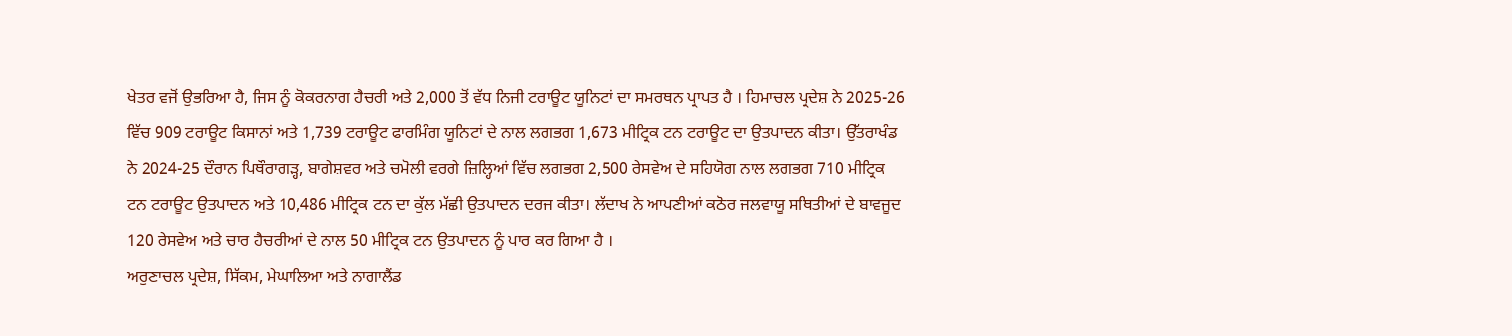ਖੇਤਰ ਵਜੋਂ ਉਭਰਿਆ ਹੈ, ਜਿਸ ਨੂੰ ਕੋਕਰਨਾਗ ਹੈਚਰੀ ਅਤੇ 2,000 ਤੋਂ ਵੱਧ ਨਿਜੀ ਟਰਾਊਟ ਯੂਨਿਟਾਂ ਦਾ ਸਮਰਥਨ ਪ੍ਰਾਪਤ ਹੈ । ਹਿਮਾਚਲ ਪ੍ਰਦੇਸ਼ ਨੇ 2025-26 ਵਿੱਚ 909 ਟਰਾਊਟ ਕਿਸਾਨਾਂ ਅਤੇ 1,739 ਟਰਾਊਟ ਫਾਰਮਿੰਗ ਯੂਨਿਟਾਂ ਦੇ ਨਾਲ ਲਗਭਗ 1,673 ਮੀਟ੍ਰਿਕ ਟਨ ਟਰਾਊਟ ਦਾ ਉਤਪਾਦਨ ਕੀਤਾ। ਉੱਤਰਾਖੰਡ ਨੇ 2024-25 ਦੌਰਾਨ ਪਿਥੌਰਾਗੜ੍ਹ, ਬਾਗੇਸ਼ਵਰ ਅਤੇ ਚਮੋਲੀ ਵਰਗੇ ਜ਼ਿਲ੍ਹਿਆਂ ਵਿੱਚ ਲਗਭਗ 2,500 ਰੇਸਵੇਅ ਦੇ ਸਹਿਯੋਗ ਨਾਲ ਲਗਭਗ 710 ਮੀਟ੍ਰਿਕ ਟਨ ਟਰਾਊਟ ਉਤਪਾਦਨ ਅਤੇ 10,486 ਮੀਟ੍ਰਿਕ ਟਨ ਦਾ ਕੁੱਲ ਮੱਛੀ ਉਤਪਾਦਨ ਦਰਜ ਕੀਤਾ। ਲੱਦਾਖ ਨੇ ਆਪਣੀਆਂ ਕਠੋਰ ਜਲਵਾਯੂ ਸਥਿਤੀਆਂ ਦੇ ਬਾਵਜੂਦ 120 ਰੇਸਵੇਅ ਅਤੇ ਚਾਰ ਹੈਚਰੀਆਂ ਦੇ ਨਾਲ 50 ਮੀਟ੍ਰਿਕ ਟਨ ਉਤਪਾਦਨ ਨੂੰ ਪਾਰ ਕਰ ਗਿਆ ਹੈ ।
ਅਰੁਣਾਚਲ ਪ੍ਰਦੇਸ਼, ਸਿੱਕਮ, ਮੇਘਾਲਿਆ ਅਤੇ ਨਾਗਾਲੈਂਡ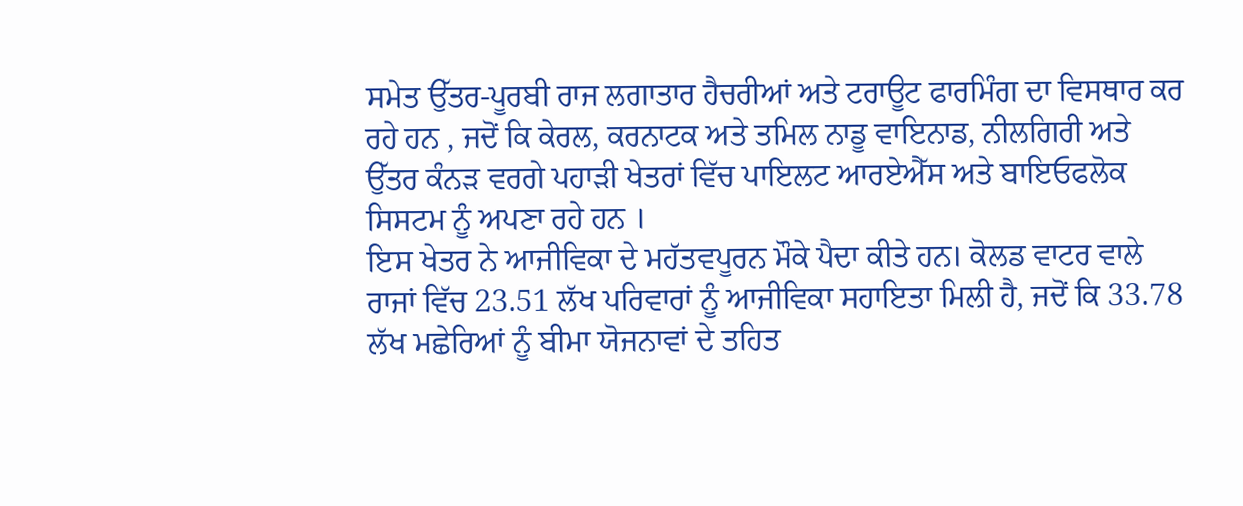ਸਮੇਤ ਉੱਤਰ-ਪੂਰਬੀ ਰਾਜ ਲਗਾਤਾਰ ਹੈਚਰੀਆਂ ਅਤੇ ਟਰਾਊਟ ਫਾਰਮਿੰਗ ਦਾ ਵਿਸਥਾਰ ਕਰ ਰਹੇ ਹਨ , ਜਦੋਂ ਕਿ ਕੇਰਲ, ਕਰਨਾਟਕ ਅਤੇ ਤਮਿਲ ਨਾਡੂ ਵਾਇਨਾਡ, ਨੀਲਗਿਰੀ ਅਤੇ ਉੱਤਰ ਕੰਨੜ ਵਰਗੇ ਪਹਾੜੀ ਖੇਤਰਾਂ ਵਿੱਚ ਪਾਇਲਟ ਆਰਏਐੱਸ ਅਤੇ ਬਾਇਓਫਲੋਕ ਸਿਸਟਮ ਨੂੰ ਅਪਣਾ ਰਹੇ ਹਨ ।
ਇਸ ਖੇਤਰ ਨੇ ਆਜੀਵਿਕਾ ਦੇ ਮਹੱਤਵਪੂਰਨ ਮੌਕੇ ਪੈਦਾ ਕੀਤੇ ਹਨ। ਕੋਲਡ ਵਾਟਰ ਵਾਲੇ ਰਾਜਾਂ ਵਿੱਚ 23.51 ਲੱਖ ਪਰਿਵਾਰਾਂ ਨੂੰ ਆਜੀਵਿਕਾ ਸਹਾਇਤਾ ਮਿਲੀ ਹੈ, ਜਦੋਂ ਕਿ 33.78 ਲੱਖ ਮਛੇਰਿਆਂ ਨੂੰ ਬੀਮਾ ਯੋਜਨਾਵਾਂ ਦੇ ਤਹਿਤ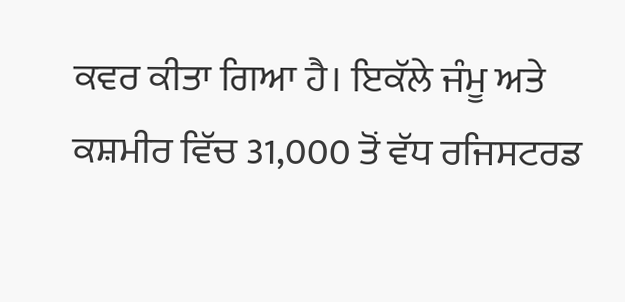ਕਵਰ ਕੀਤਾ ਗਿਆ ਹੈ। ਇਕੱਲੇ ਜੰਮੂ ਅਤੇ ਕਸ਼ਮੀਰ ਵਿੱਚ 31,000 ਤੋਂ ਵੱਧ ਰਜਿਸਟਰਡ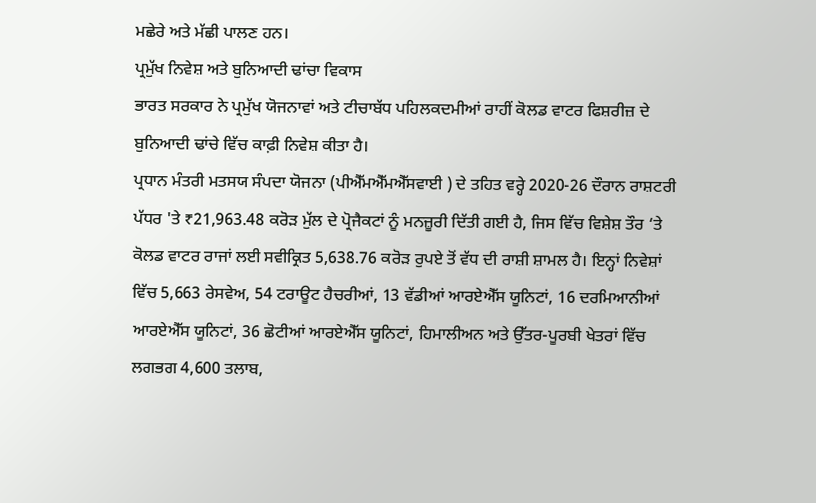ਮਛੇਰੇ ਅਤੇ ਮੱਛੀ ਪਾਲਣ ਹਨ।
ਪ੍ਰਮੁੱਖ ਨਿਵੇਸ਼ ਅਤੇ ਬੁਨਿਆਦੀ ਢਾਂਚਾ ਵਿਕਾਸ
ਭਾਰਤ ਸਰਕਾਰ ਨੇ ਪ੍ਰਮੁੱਖ ਯੋਜਨਾਵਾਂ ਅਤੇ ਟੀਚਾਬੱਧ ਪਹਿਲਕਦਮੀਆਂ ਰਾਹੀਂ ਕੋਲਡ ਵਾਟਰ ਫਿਸ਼ਰੀਜ਼ ਦੇ ਬੁਨਿਆਦੀ ਢਾਂਚੇ ਵਿੱਚ ਕਾਫ਼ੀ ਨਿਵੇਸ਼ ਕੀਤਾ ਹੈ।
ਪ੍ਰਧਾਨ ਮੰਤਰੀ ਮਤਸਯ ਸੰਪਦਾ ਯੋਜਨਾ (ਪੀਐੱਮਐੱਮਐੱਸਵਾਈ ) ਦੇ ਤਹਿਤ ਵਰ੍ਹੇ 2020-26 ਦੌਰਾਨ ਰਾਸ਼ਟਰੀ ਪੱਧਰ 'ਤੇ ₹21,963.48 ਕਰੋੜ ਮੁੱਲ ਦੇ ਪ੍ਰੋਜੈਕਟਾਂ ਨੂੰ ਮਨਜ਼ੂਰੀ ਦਿੱਤੀ ਗਈ ਹੈ, ਜਿਸ ਵਿੱਚ ਵਿਸ਼ੇਸ਼ ਤੌਰ ‘ਤੇ ਕੋਲਡ ਵਾਟਰ ਰਾਜਾਂ ਲਈ ਸਵੀਕ੍ਰਿਤ 5,638.76 ਕਰੋੜ ਰੁਪਏ ਤੋਂ ਵੱਧ ਦੀ ਰਾਸ਼ੀ ਸ਼ਾਮਲ ਹੈ। ਇਨ੍ਹਾਂ ਨਿਵੇਸ਼ਾਂ ਵਿੱਚ 5,663 ਰੇਸਵੇਅ, 54 ਟਰਾਊਟ ਹੈਚਰੀਆਂ, 13 ਵੱਡੀਆਂ ਆਰਏਐੱਸ ਯੂਨਿਟਾਂ, 16 ਦਰਮਿਆਨੀਆਂ ਆਰਏਐੱਸ ਯੂਨਿਟਾਂ, 36 ਛੋਟੀਆਂ ਆਰਏਐੱਸ ਯੂਨਿਟਾਂ, ਹਿਮਾਲੀਅਨ ਅਤੇ ਉੱਤਰ-ਪੂਰਬੀ ਖੇਤਰਾਂ ਵਿੱਚ ਲਗਭਗ 4,600 ਤਲਾਬ,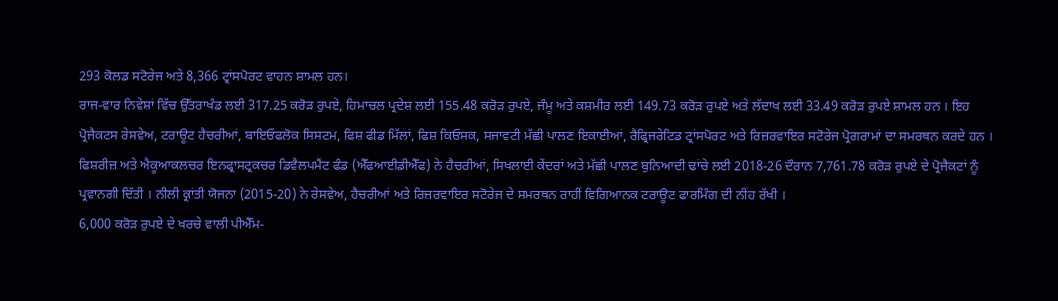293 ਕੋਲਡ ਸਟੋਰੇਜ ਅਤੇ 8,366 ਟ੍ਰਾਂਸਪੋਰਟ ਵਾਹਨ ਸ਼ਾਮਲ ਹਨ।
ਰਾਜ-ਵਾਰ ਨਿਵੇਸ਼ਾਂ ਵਿੱਚ ਉੱਤਰਾਖੰਡ ਲਈ 317.25 ਕਰੋੜ ਰੁਪਏ, ਹਿਮਾਚਲ ਪ੍ਰਦੇਸ਼ ਲਈ 155.48 ਕਰੋੜ ਰੁਪਏ, ਜੰਮੂ ਅਤੇ ਕਸ਼ਮੀਰ ਲਈ 149.73 ਕਰੋੜ ਰੁਪਏ ਅਤੇ ਲੱਦਾਖ ਲਈ 33.49 ਕਰੋੜ ਰੁਪਏ ਸ਼ਾਮਲ ਹਨ । ਇਹ ਪ੍ਰੋਜੈਕਟਸ ਰੇਸਵੇਅ, ਟਰਾਊਟ ਹੈਚਰੀਆਂ, ਬਾਇਓਫਲੋਕ ਸਿਸਟਮ, ਫਿਸ਼ ਫੀਡ ਮਿੱਲਾਂ, ਫਿਸ਼ ਕਿਓਸਕ, ਸਜਾਵਟੀ ਮੱਛੀ ਪਾਲਣ ਇਕਾਈਆਂ, ਰੈਫ੍ਰਿਜਰੇਟਿਡ ਟ੍ਰਾਂਸਪੋਰਟ ਅਤੇ ਰਿਜ਼ਰਵਾਇਰ ਸਟੋਰੇਜ ਪ੍ਰੋਗਰਾਮਾਂ ਦਾ ਸਮਰਥਨ ਕਰਦੇ ਹਨ ।
ਫਿਸ਼ਰੀਜ਼ ਅਤੇ ਐਕੂਆਕਲਚਰ ਇਨਫ੍ਰਾਸਟ੍ਰਕਚਰ ਡਿਵੈਲਪਮੈਂਟ ਫੰਡ (ਐੱਫਆਈਡੀਐੱਫ) ਨੇ ਹੈਚਰੀਆਂ, ਸਿਖਲਾਈ ਕੇਂਦਰਾਂ ਅਤੇ ਮੱਛੀ ਪਾਲਣ ਬੁਨਿਆਦੀ ਢਾਂਚੇ ਲਈ 2018-26 ਦੌਰਾਨ 7,761.78 ਕਰੋੜ ਰੁਪਏ ਦੇ ਪ੍ਰੋਜੈਕਟਾਂ ਨੂੰ ਪ੍ਰਵਾਨਗੀ ਦਿੱਤੀ । ਨੀਲੀ ਕ੍ਰਾਂਤੀ ਯੋਜਨਾ (2015-20) ਨੇ ਰੇਸਵੇਅ, ਹੈਚਰੀਆਂ ਅਤੇ ਰਿਜ਼ਰਵਾਇਰ ਸਟੋਰੇਜ ਦੇ ਸਮਰਥਨ ਰਾਹੀਂ ਵਿਗਿਆਨਕ ਟਰਾਊਟ ਫਾਰਮਿੰਗ ਦੀ ਨੀਂਹ ਰੱਖੀ ।
6,000 ਕਰੋੜ ਰੁਪਏ ਦੇ ਖਰਚੇ ਵਾਲੀ ਪੀਐੱਮ-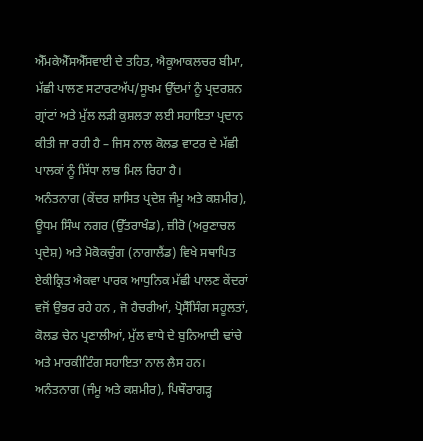ਐੱਮਕੇਐੱਸਐੱਸਵਾਈ ਦੇ ਤਹਿਤ, ਐਕੂਆਕਲਚਰ ਬੀਮਾ, ਮੱਛੀ ਪਾਲਣ ਸਟਾਰਟਅੱਪ/ਸੂਖਮ ਉੱਦਮਾਂ ਨੂੰ ਪ੍ਰਦਰਸ਼ਨ ਗ੍ਰਾਂਟਾਂ ਅਤੇ ਮੁੱਲ ਲੜੀ ਕੁਸ਼ਲਤਾ ਲਈ ਸਹਾਇਤਾ ਪ੍ਰਦਾਨ ਕੀਤੀ ਜਾ ਰਹੀ ਹੈ – ਜਿਸ ਨਾਲ ਕੋਲਡ ਵਾਟਰ ਦੇ ਮੱਛੀ ਪਾਲਕਾਂ ਨੂੰ ਸਿੱਧਾ ਲਾਭ ਮਿਲ ਰਿਹਾ ਹੈ।
ਅਨੰਤਨਾਗ (ਕੇਂਦਰ ਸ਼ਾਸਿਤ ਪ੍ਰਦੇਸ਼ ਜੰਮੂ ਅਤੇ ਕਸ਼ਮੀਰ), ਊਧਮ ਸਿੰਘ ਨਗਰ (ਉੱਤਰਾਖੰਡ), ਜ਼ੀਰੋ (ਅਰੁਣਾਚਲ ਪ੍ਰਦੇਸ਼) ਅਤੇ ਮੋਕੋਕਚੁੰਗ (ਨਾਗਾਲੈਂਡ) ਵਿਖੇ ਸਥਾਪਿਤ ਏਕੀਕ੍ਰਿਤ ਐਕਵਾ ਪਾਰਕ ਆਧੁਨਿਕ ਮੱਛੀ ਪਾਲਣ ਕੇਂਦਰਾਂ ਵਜੋਂ ਉਭਰ ਰਹੇ ਹਨ , ਜੋ ਹੈਚਰੀਆਂ, ਪ੍ਰੋਸੈੱਸਿੰਗ ਸਹੂਲਤਾਂ, ਕੋਲਡ ਚੇਨ ਪ੍ਰਣਾਲੀਆਂ, ਮੁੱਲ ਵਾਧੇ ਦੇ ਬੁਨਿਆਦੀ ਢਾਂਚੇ ਅਤੇ ਮਾਰਕੀਟਿੰਗ ਸਹਾਇਤਾ ਨਾਲ ਲੈਸ ਹਨ।
ਅਨੰਤਨਾਗ (ਜੰਮੂ ਅਤੇ ਕਸ਼ਮੀਰ), ਪਿਥੌਰਾਗੜ੍ਹ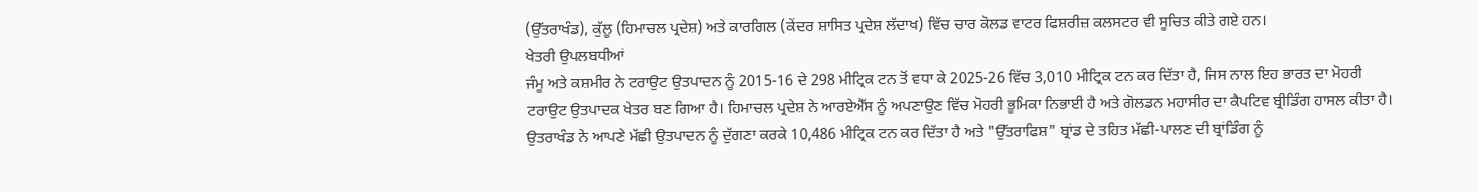(ਉੱਤਰਾਖੰਡ), ਕੁੱਲੂ (ਹਿਮਾਚਲ ਪ੍ਰਦੇਸ਼) ਅਤੇ ਕਾਰਗਿਲ (ਕੇਂਦਰ ਸ਼ਾਸਿਤ ਪ੍ਰਦੇਸ਼ ਲੱਦਾਖ) ਵਿੱਚ ਚਾਰ ਕੋਲਡ ਵਾਟਰ ਫਿਸ਼ਰੀਜ਼ ਕਲਸਟਰ ਵੀ ਸੂਚਿਤ ਕੀਤੇ ਗਏ ਹਨ।
ਖੇਤਰੀ ਉਪਲਬਧੀਆਂ
ਜੰਮੂ ਅਤੇ ਕਸ਼ਮੀਰ ਨੇ ਟਰਾਉਟ ਉਤਪਾਦਨ ਨੂੰ 2015-16 ਦੇ 298 ਮੀਟ੍ਰਿਕ ਟਨ ਤੋਂ ਵਧਾ ਕੇ 2025-26 ਵਿੱਚ 3,010 ਮੀਟ੍ਰਿਕ ਟਨ ਕਰ ਦਿੱਤਾ ਹੈ, ਜਿਸ ਨਾਲ ਇਹ ਭਾਰਤ ਦਾ ਮੋਹਰੀ ਟਰਾਉਟ ਉਤਪਾਦਕ ਖੇਤਰ ਬਣ ਗਿਆ ਹੈ। ਹਿਮਾਚਲ ਪ੍ਰਦੇਸ਼ ਨੇ ਆਰਏਐੱਸ ਨੂੰ ਅਪਣਾਉਣ ਵਿੱਚ ਮੋਹਰੀ ਭੂਮਿਕਾ ਨਿਭਾਈ ਹੈ ਅਤੇ ਗੋਲਡਨ ਮਹਾਸੀਰ ਦਾ ਕੈਪਟਿਵ ਬ੍ਰੀਡਿੰਗ ਹਾਸਲ ਕੀਤਾ ਹੈ।
ਉਤਰਾਖੰਡ ਨੇ ਆਪਣੇ ਮੱਛੀ ਉਤਪਾਦਨ ਨੂੰ ਦੁੱਗਣਾ ਕਰਕੇ 10,486 ਮੀਟ੍ਰਿਕ ਟਨ ਕਰ ਦਿੱਤਾ ਹੈ ਅਤੇ "ਉੱਤਰਾਫਿਸ਼" ਬ੍ਰਾਂਡ ਦੇ ਤਹਿਤ ਮੱਛੀ-ਪਾਲਣ ਦੀ ਬ੍ਰਾਂਡਿੰਗ ਨੂੰ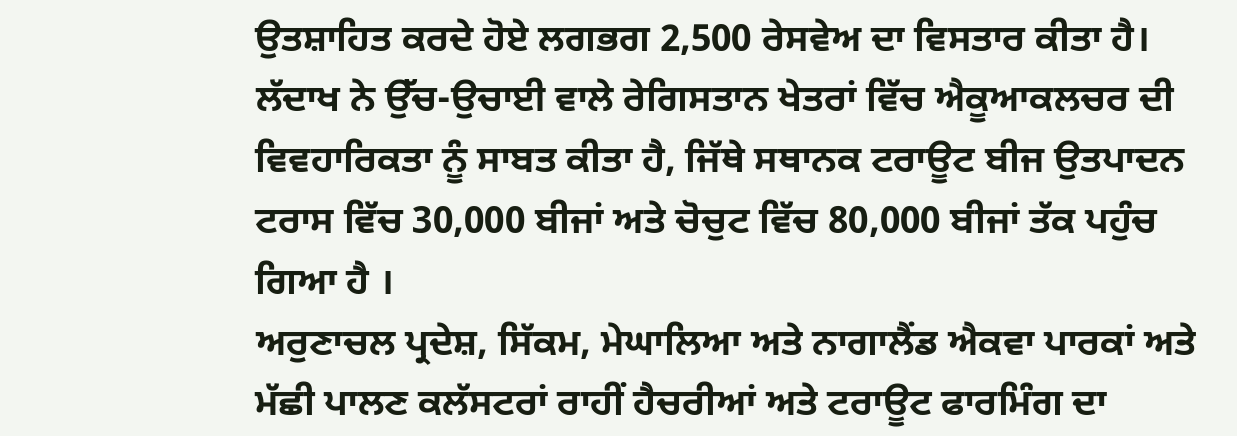ਉਤਸ਼ਾਹਿਤ ਕਰਦੇ ਹੋਏ ਲਗਭਗ 2,500 ਰੇਸਵੇਅ ਦਾ ਵਿਸਤਾਰ ਕੀਤਾ ਹੈ। ਲੱਦਾਖ ਨੇ ਉੱਚ-ਉਚਾਈ ਵਾਲੇ ਰੇਗਿਸਤਾਨ ਖੇਤਰਾਂ ਵਿੱਚ ਐਕੂਆਕਲਚਰ ਦੀ ਵਿਵਹਾਰਿਕਤਾ ਨੂੰ ਸਾਬਤ ਕੀਤਾ ਹੈ, ਜਿੱਥੇ ਸਥਾਨਕ ਟਰਾਊਟ ਬੀਜ ਉਤਪਾਦਨ ਟਰਾਸ ਵਿੱਚ 30,000 ਬੀਜਾਂ ਅਤੇ ਚੋਚੁਟ ਵਿੱਚ 80,000 ਬੀਜਾਂ ਤੱਕ ਪਹੁੰਚ ਗਿਆ ਹੈ ।
ਅਰੁਣਾਚਲ ਪ੍ਰਦੇਸ਼, ਸਿੱਕਮ, ਮੇਘਾਲਿਆ ਅਤੇ ਨਾਗਾਲੈਂਡ ਐਕਵਾ ਪਾਰਕਾਂ ਅਤੇ ਮੱਛੀ ਪਾਲਣ ਕਲੱਸਟਰਾਂ ਰਾਹੀਂ ਹੈਚਰੀਆਂ ਅਤੇ ਟਰਾਊਟ ਫਾਰਮਿੰਗ ਦਾ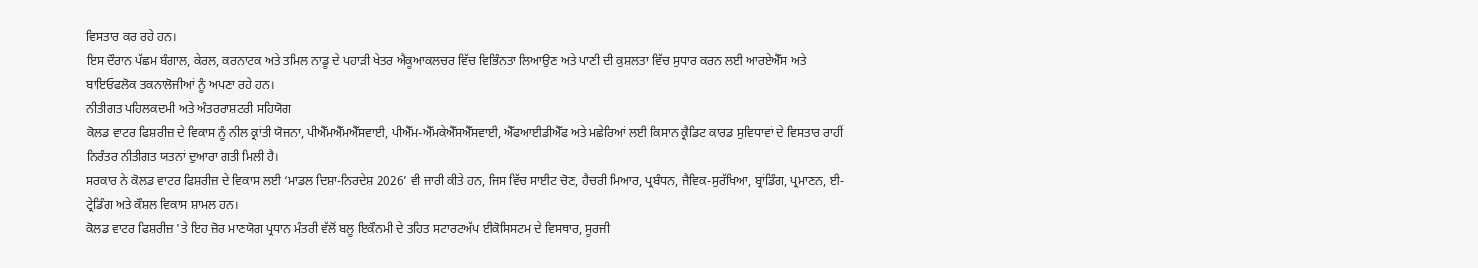ਵਿਸਤਾਰ ਕਰ ਰਹੇ ਹਨ।
ਇਸ ਦੌਰਾਨ ਪੱਛਮ ਬੰਗਾਲ, ਕੇਰਲ, ਕਰਨਾਟਕ ਅਤੇ ਤਮਿਲ ਨਾਡੂ ਦੇ ਪਹਾੜੀ ਖੇਤਰ ਐਕੂਆਕਲਚਰ ਵਿੱਚ ਵਿਭਿੰਨਤਾ ਲਿਆਉਣ ਅਤੇ ਪਾਣੀ ਦੀ ਕੁਸ਼ਲਤਾ ਵਿੱਚ ਸੁਧਾਰ ਕਰਨ ਲਈ ਆਰਏਐੱਸ ਅਤੇ ਬਾਇਓਫਲੋਕ ਤਕਨਾਲੋਜੀਆਂ ਨੂੰ ਅਪਣਾ ਰਹੇ ਹਨ।
ਨੀਤੀਗਤ ਪਹਿਲਕਦਮੀ ਅਤੇ ਅੰਤਰਰਾਸ਼ਟਰੀ ਸਹਿਯੋਗ
ਕੋਲਡ ਵਾਟਰ ਫਿਸ਼ਰੀਜ਼ ਦੇ ਵਿਕਾਸ ਨੂੰ ਨੀਲ ਕ੍ਰਾਂਤੀ ਯੋਜਨਾ, ਪੀਐੱਮਐੱਮਐੱਸਵਾਈ, ਪੀਐੱਮ-ਐੱਮਕੇਐੱਸਐੱਸਵਾਈ, ਐੱਫਆਈਡੀਐੱਫ ਅਤੇ ਮਛੇਰਿਆਂ ਲਈ ਕਿਸਾਨ ਕ੍ਰੈਡਿਟ ਕਾਰਡ ਸੁਵਿਧਾਵਾਂ ਦੇ ਵਿਸਤਾਰ ਰਾਹੀਂ ਨਿਰੰਤਰ ਨੀਤੀਗਤ ਯਤਨਾਂ ਦੁਆਰਾ ਗਤੀ ਮਿਲੀ ਹੈ।
ਸਰਕਾਰ ਨੇ ਕੋਲਡ ਵਾਟਰ ਫਿਸ਼ਰੀਜ਼ ਦੇ ਵਿਕਾਸ ਲਈ ‘ਮਾਡਲ ਦਿਸ਼ਾ-ਨਿਰਦੇਸ਼ 2026’ ਵੀ ਜਾਰੀ ਕੀਤੇ ਹਨ, ਜਿਸ ਵਿੱਚ ਸਾਈਟ ਚੋਣ, ਹੈਚਰੀ ਮਿਆਰ, ਪ੍ਰਬੰਧਨ, ਜੈਵਿਕ-ਸੁਰੱਖਿਆ, ਬ੍ਰਾਂਡਿੰਗ, ਪ੍ਰਮਾਣਨ, ਈ-ਟ੍ਰੇਡਿੰਗ ਅਤੇ ਕੌਸ਼ਲ ਵਿਕਾਸ ਸ਼ਾਮਲ ਹਨ।
ਕੋਲਡ ਵਾਟਰ ਫਿਸ਼ਰੀਜ਼ 'ਤੇ ਇਹ ਜ਼ੋਰ ਮਾਣਯੋਗ ਪ੍ਰਧਾਨ ਮੰਤਰੀ ਵੱਲੋਂ ਬਲੂ ਇਕੌਨਮੀ ਦੇ ਤਹਿਤ ਸਟਾਰਟਅੱਪ ਈਕੋਸਿਸਟਮ ਦੇ ਵਿਸਥਾਰ, ਸੂਰਜੀ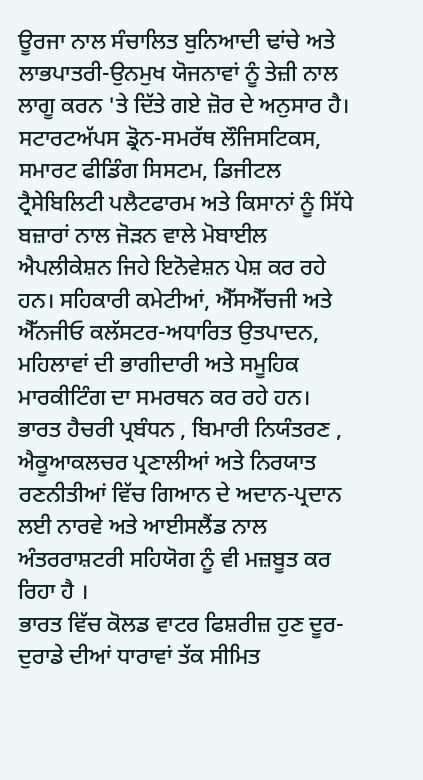ਊਰਜਾ ਨਾਲ ਸੰਚਾਲਿਤ ਬੁਨਿਆਦੀ ਢਾਂਚੇ ਅਤੇ ਲਾਭਪਾਤਰੀ-ਉਨਮੁਖ ਯੋਜਨਾਵਾਂ ਨੂੰ ਤੇਜ਼ੀ ਨਾਲ ਲਾਗੂ ਕਰਨ 'ਤੇ ਦਿੱਤੇ ਗਏ ਜ਼ੋਰ ਦੇ ਅਨੁਸਾਰ ਹੈ।
ਸਟਾਰਟਅੱਪਸ ਡ੍ਰੋਨ-ਸਮਰੱਥ ਲੌਜਿਸਟਿਕਸ, ਸਮਾਰਟ ਫੀਡਿੰਗ ਸਿਸਟਮ, ਡਿਜੀਟਲ ਟ੍ਰੈਸੇਬਿਲਿਟੀ ਪਲੈਟਫਾਰਮ ਅਤੇ ਕਿਸਾਨਾਂ ਨੂੰ ਸਿੱਧੇ ਬਜ਼ਾਰਾਂ ਨਾਲ ਜੋੜਨ ਵਾਲੇ ਮੋਬਾਈਲ ਐਪਲੀਕੇਸ਼ਨ ਜਿਹੇ ਇਨੋਵੇਸ਼ਨ ਪੇਸ਼ ਕਰ ਰਹੇ ਹਨ। ਸਹਿਕਾਰੀ ਕਮੇਟੀਆਂ, ਐੱਸਐੱਚਜੀ ਅਤੇ ਐੱਨਜੀਓ ਕਲੱਸਟਰ-ਅਧਾਰਿਤ ਉਤਪਾਦਨ, ਮਹਿਲਾਵਾਂ ਦੀ ਭਾਗੀਦਾਰੀ ਅਤੇ ਸਮੂਹਿਕ ਮਾਰਕੀਟਿੰਗ ਦਾ ਸਮਰਥਨ ਕਰ ਰਹੇ ਹਨ।
ਭਾਰਤ ਹੈਚਰੀ ਪ੍ਰਬੰਧਨ , ਬਿਮਾਰੀ ਨਿਯੰਤਰਣ , ਐਕੂਆਕਲਚਰ ਪ੍ਰਣਾਲੀਆਂ ਅਤੇ ਨਿਰਯਾਤ ਰਣਨੀਤੀਆਂ ਵਿੱਚ ਗਿਆਨ ਦੇ ਅਦਾਨ-ਪ੍ਰਦਾਨ ਲਈ ਨਾਰਵੇ ਅਤੇ ਆਈਸਲੈਂਡ ਨਾਲ ਅੰਤਰਰਾਸ਼ਟਰੀ ਸਹਿਯੋਗ ਨੂੰ ਵੀ ਮਜ਼ਬੂਤ ਕਰ ਰਿਹਾ ਹੈ ।
ਭਾਰਤ ਵਿੱਚ ਕੋਲਡ ਵਾਟਰ ਫਿਸ਼ਰੀਜ਼ ਹੁਣ ਦੂਰ-ਦੁਰਾਡੇ ਦੀਆਂ ਧਾਰਾਵਾਂ ਤੱਕ ਸੀਮਿਤ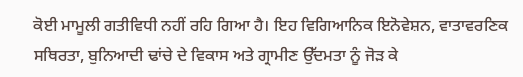ਕੋਈ ਮਾਮੂਲੀ ਗਤੀਵਿਧੀ ਨਹੀਂ ਰਹਿ ਗਿਆ ਹੈ। ਇਹ ਵਿਗਿਆਨਿਕ ਇਨੋਵੇਸ਼ਨ, ਵਾਤਾਵਰਣਿਕ ਸਥਿਰਤਾ, ਬੁਨਿਆਦੀ ਢਾਂਚੇ ਦੇ ਵਿਕਾਸ ਅਤੇ ਗ੍ਰਾਮੀਣ ਉੱਦਮਤਾ ਨੂੰ ਜੋੜ ਕੇ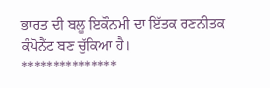ਭਾਰਤ ਦੀ ਬਲੂ ਇਕੌਨਮੀ ਦਾ ਇੱਤਕ ਰਣਨੀਤਕ ਕੰਪੋਨੈਂਟ ਬਣ ਚੁੱਕਿਆ ਹੈ।
***************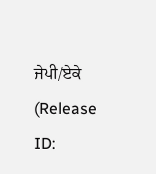ਜੇਪੀ/ਏਕੇ
(Release ID: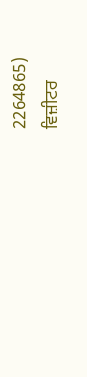2264865)
ਵਿਜ਼ੀਟਰ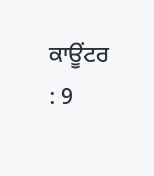ਕਾਊਂਟਰ : 9